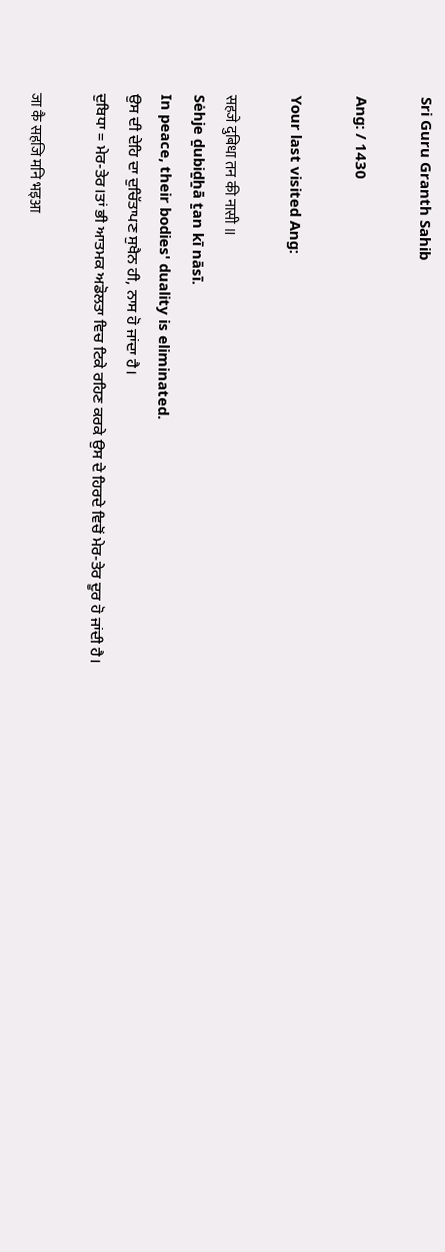Sri Guru Granth Sahib

Ang: / 1430

Your last visited Ang:

सहजे दुबिधा तन की नासी ॥
Sėhje ḏubiḏẖā ṯan kī nāsī.
In peace, their bodies' duality is eliminated.
ਉਸ ਦੀ ਦੇਹਿ ਦਾ ਦੁਚਿੱਤਾਪਣ ਸੁਖੈਨ ਹੀ, ਨਾਸ ਹੋ ਜਾਂਦਾ ਹੈ।
ਦੁਬਿਧਾ = ਮੇਰ-ਤੇਰ।ਤਾਂ ਭੀ ਆਤਮਕ ਅਡੋਲਤਾ ਵਿਚ ਟਿਕੇ ਰਹਿਣ ਕਰਕੇ ਉਸ ਦੇ ਹਿਰਦੇ ਵਿਚੋਂ ਮੇਰ-ਤੇਰ ਦੂਰ ਹੋ ਜਾਂਦੀ ਹੈ।

जा कै सहजि मनि भइआ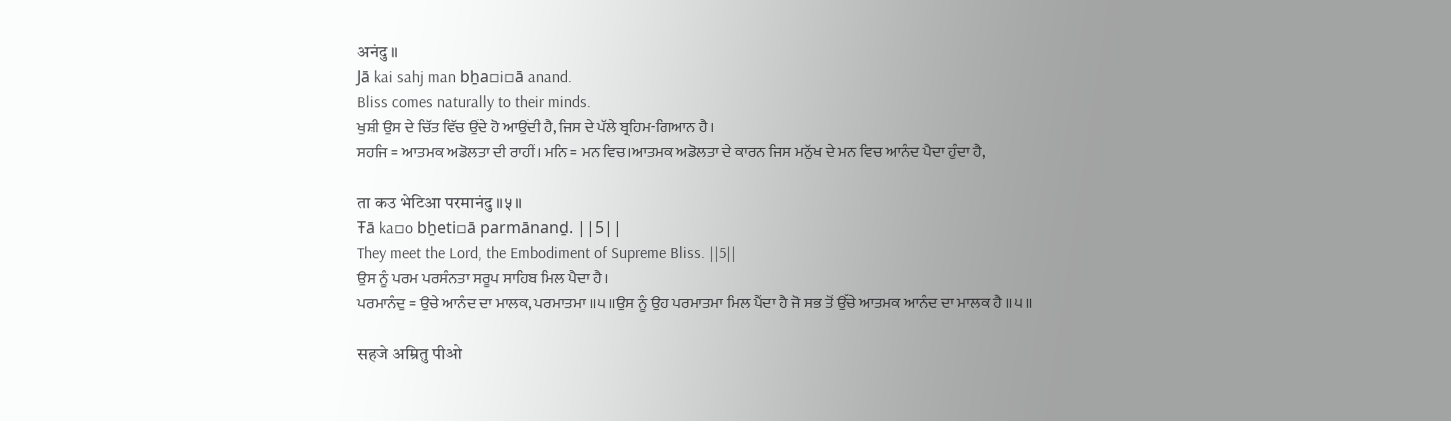अनंदु ॥
Jā kai sahj man bẖa▫i▫ā anand.
Bliss comes naturally to their minds.
ਖੁਸ਼ੀ ਉਸ ਦੇ ਚਿੱਤ ਵਿੱਚ ਉਂਦੇ ਹੋ ਆਉਂਦੀ ਹੈ, ਜਿਸ ਦੇ ਪੱਲੇ ਬ੍ਰਹਿਮ-ਗਿਆਨ ਹੈ।
ਸਹਜਿ = ਆਤਮਕ ਅਡੋਲਤਾ ਦੀ ਰਾਹੀਂ। ਮਨਿ = ਮਨ ਵਿਚ।ਆਤਮਕ ਅਡੋਲਤਾ ਦੇ ਕਾਰਨ ਜਿਸ ਮਨੁੱਖ ਦੇ ਮਨ ਵਿਚ ਆਨੰਦ ਪੈਦਾ ਹੁੰਦਾ ਹੈ,

ता कउ भेटिआ परमानंदु ॥५॥
Ŧā ka▫o bẖeti▫ā parmānanḏ. ||5||
They meet the Lord, the Embodiment of Supreme Bliss. ||5||
ਉਸ ਨੂੰ ਪਰਮ ਪਰਸੰਨਤਾ ਸਰੂਪ ਸਾਹਿਬ ਮਿਲ ਪੈਦਾ ਹੈ।
ਪਰਮਾਨੰਦੁ = ਉਚੇ ਆਨੰਦ ਦਾ ਮਾਲਕ, ਪਰਮਾਤਮਾ ॥੫॥ਉਸ ਨੂੰ ਉਹ ਪਰਮਾਤਮਾ ਮਿਲ ਪੈਂਦਾ ਹੈ ਜੋ ਸਭ ਤੋਂ ਉੱਚੇ ਆਤਮਕ ਆਨੰਦ ਦਾ ਮਾਲਕ ਹੈ ॥੫॥

सहजे अम्रितु पीओ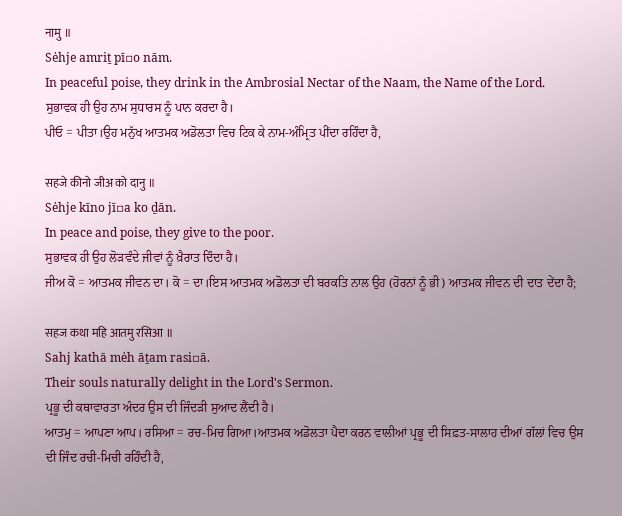नामु ॥
Sėhje amriṯ pī▫o nām.
In peaceful poise, they drink in the Ambrosial Nectar of the Naam, the Name of the Lord.
ਸੁਭਾਵਕ ਹੀ ਉਹ ਨਾਮ ਸੁਧਾਰਸ ਨੂੰ ਪਾਨ ਕਰਦਾ ਹੈ।
ਪੀਓ = ਪੀਤਾ।ਉਹ ਮਨੁੱਖ ਆਤਮਕ ਅਡੋਲਤਾ ਵਿਚ ਟਿਕ ਕੇ ਨਾਮ-ਅੰਮ੍ਰਿਤ ਪੀਂਦਾ ਰਹਿੰਦਾ ਹੈ,

सहजे कीनो जीअ को दानु ॥
Sėhje kīno jī▫a ko ḏān.
In peace and poise, they give to the poor.
ਸੁਭਾਵਕ ਹੀ ਉਹ ਲੋੜਵੰਦੇ ਜੀਵਾਂ ਨੂੰ ਖ਼ੈਰਾਤ ਦਿੰਦਾ ਹੈ।
ਜੀਅ ਕੋ = ਆਤਮਕ ਜੀਵਨ ਦਾ। ਕੋ = ਦਾ।ਇਸ ਆਤਮਕ ਅਡੋਲਤਾ ਦੀ ਬਰਕਤਿ ਨਾਲ ਉਹ (ਹੋਰਨਾਂ ਨੂੰ ਭੀ) ਆਤਮਕ ਜੀਵਨ ਦੀ ਦਾਤ ਦੇਂਦਾ ਹੈ;

सहज कथा महि आतमु रसिआ ॥
Sahj kathā mėh āṯam rasi▫ā.
Their souls naturally delight in the Lord's Sermon.
ਪ੍ਰਭੂ ਦੀ ਕਥਾਵਾਰਤਾ ਅੰਦਰ ਉਸ ਦੀ ਜਿੰਦੜੀ ਸੁਆਦ ਲੈਂਦੀ ਹੈ।
ਆਤਮੁ = ਆਪਣਾ ਆਪ। ਰਸਿਆ = ਰਚ-ਮਿਚ ਗਿਆ।ਆਤਮਕ ਅਡੋਲਤਾ ਪੈਦਾ ਕਰਨ ਵਾਲੀਆਂ ਪ੍ਰਭੂ ਦੀ ਸਿਫ਼ਤ-ਸਾਲਾਹ ਦੀਆਂ ਗੱਲਾਂ ਵਿਚ ਉਸ ਦੀ ਜਿੰਦ ਰਚੀ-ਮਿਚੀ ਰਹਿੰਦੀ ਹੈ,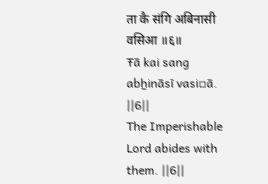ता कै संगि अबिनासी वसिआ ॥६॥
Ŧā kai sang abẖināsī vasi▫ā. ||6||
The Imperishable Lord abides with them. ||6||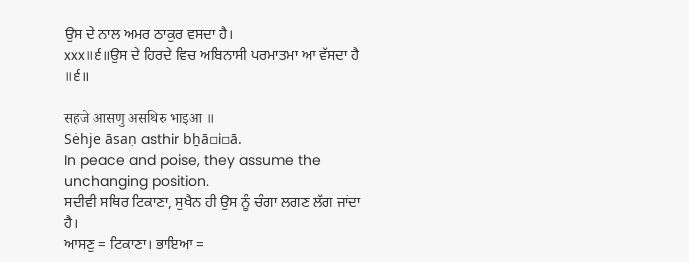ਉਸ ਦੇ ਨਾਲ ਅਮਰ ਠਾਕੁਰ ਵਸਦਾ ਹੈ।
xxx॥੬॥ਉਸ ਦੇ ਹਿਰਦੇ ਵਿਚ ਅਬਿਨਾਸੀ ਪਰਮਾਤਮਾ ਆ ਵੱਸਦਾ ਹੈ ॥੬॥

सहजे आसणु असथिरु भाइआ ॥
Sėhje āsaṇ asthir bẖā▫i▫ā.
In peace and poise, they assume the unchanging position.
ਸਦੀਵੀ ਸਥਿਰ ਟਿਕਾਣਾ, ਸੁਖੈਨ ਹੀ ਉਸ ਨੂੰ ਚੰਗਾ ਲਗਣ ਲੱਗ ਜਾਂਦਾ ਹੈ।
ਆਸਣੁ = ਟਿਕਾਣਾ। ਭਾਇਆ =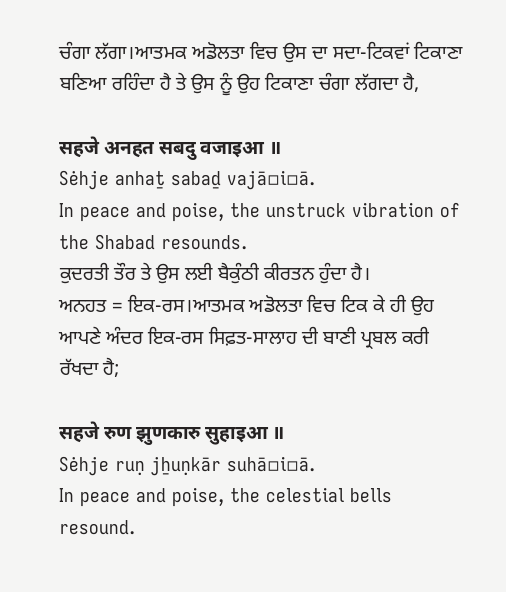ਚੰਗਾ ਲੱਗਾ।ਆਤਮਕ ਅਡੋਲਤਾ ਵਿਚ ਉਸ ਦਾ ਸਦਾ-ਟਿਕਵਾਂ ਟਿਕਾਣਾ ਬਣਿਆ ਰਹਿੰਦਾ ਹੈ ਤੇ ਉਸ ਨੂੰ ਉਹ ਟਿਕਾਣਾ ਚੰਗਾ ਲੱਗਦਾ ਹੈ,

सहजे अनहत सबदु वजाइआ ॥
Sėhje anhaṯ sabaḏ vajā▫i▫ā.
In peace and poise, the unstruck vibration of the Shabad resounds.
ਕੁਦਰਤੀ ਤੌਰ ਤੇ ਉਸ ਲਈ ਬੈਕੁੰਠੀ ਕੀਰਤਨ ਹੁੰਦਾ ਹੈ।
ਅਨਹਤ = ਇਕ-ਰਸ।ਆਤਮਕ ਅਡੋਲਤਾ ਵਿਚ ਟਿਕ ਕੇ ਹੀ ਉਹ ਆਪਣੇ ਅੰਦਰ ਇਕ-ਰਸ ਸਿਫ਼ਤ-ਸਾਲਾਹ ਦੀ ਬਾਣੀ ਪ੍ਰਬਲ ਕਰੀ ਰੱਖਦਾ ਹੈ;

सहजे रुण झुणकारु सुहाइआ ॥
Sėhje ruṇ jẖuṇkār suhā▫i▫ā.
In peace and poise, the celestial bells resound.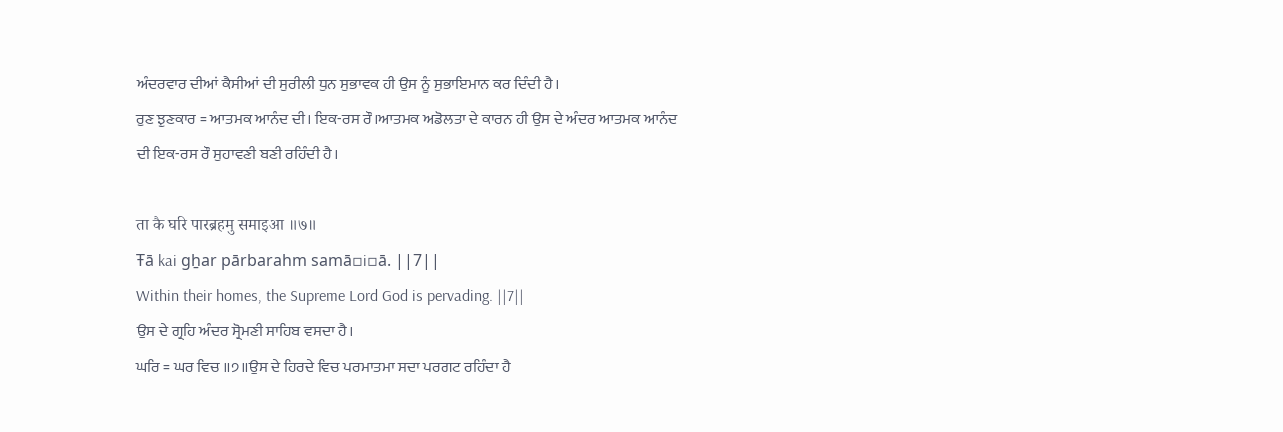ਅੰਦਰਵਾਰ ਦੀਆਂ ਕੈਸੀਆਂ ਦੀ ਸੁਰੀਲੀ ਧੁਨ ਸੁਭਾਵਕ ਹੀ ਉਸ ਨੂੰ ਸੁਭਾਇਮਾਨ ਕਰ ਦਿੰਦੀ ਹੈ।
ਰੁਣ ਝੁਣਕਾਰ = ਆਤਮਕ ਆਨੰਦ ਦੀ। ਇਕ-ਰਸ ਰੌ।ਆਤਮਕ ਅਡੋਲਤਾ ਦੇ ਕਾਰਨ ਹੀ ਉਸ ਦੇ ਅੰਦਰ ਆਤਮਕ ਆਨੰਦ ਦੀ ਇਕ-ਰਸ ਰੌ ਸੁਹਾਵਣੀ ਬਣੀ ਰਹਿੰਦੀ ਹੈ।

ता कै घरि पारब्रहमु समाइआ ॥७॥
Ŧā kai gẖar pārbarahm samā▫i▫ā. ||7||
Within their homes, the Supreme Lord God is pervading. ||7||
ਉਸ ਦੇ ਗ੍ਰਹਿ ਅੰਦਰ ਸ੍ਰੋਮਣੀ ਸਾਹਿਬ ਵਸਦਾ ਹੈ।
ਘਰਿ = ਘਰ ਵਿਚ ॥੭॥ਉਸ ਦੇ ਹਿਰਦੇ ਵਿਚ ਪਰਮਾਤਮਾ ਸਦਾ ਪਰਗਟ ਰਹਿੰਦਾ ਹੈ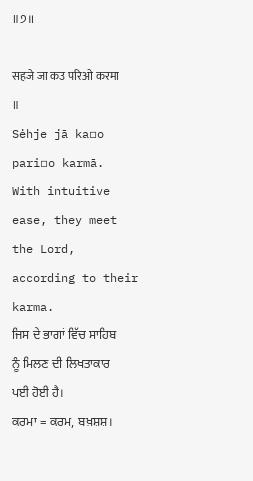॥੭॥

सहजे जा कउ परिओ करमा ॥
Sėhje jā ka▫o pari▫o karmā.
With intuitive ease, they meet the Lord, according to their karma.
ਜਿਸ ਦੇ ਭਾਗਾਂ ਵਿੱਚ ਸਾਹਿਬ ਨੂੰ ਮਿਲਣ ਦੀ ਲਿਖਤਾਕਾਰ ਪਈ ਹੋਈ ਹੈ।
ਕਰਮਾ = ਕਰਮ, ਬਖ਼ਸ਼ਸ਼।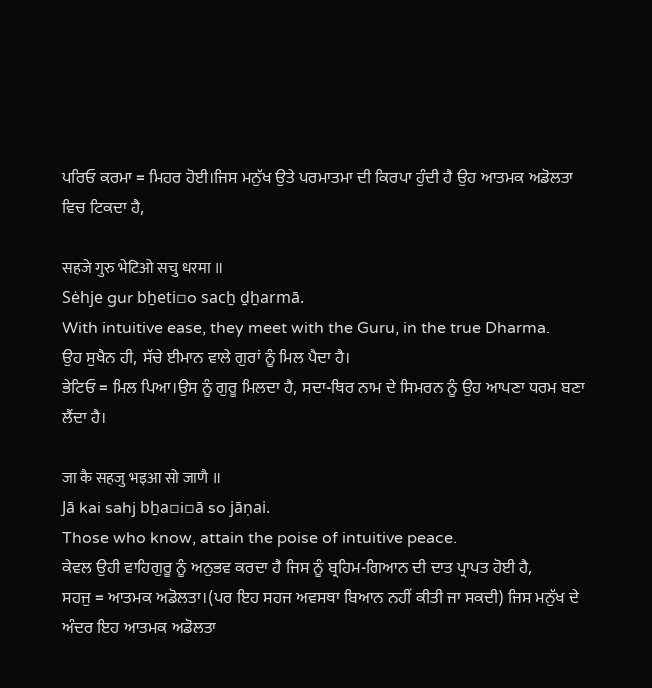ਪਰਿਓ ਕਰਮਾ = ਮਿਹਰ ਹੋਈ।ਜਿਸ ਮਨੁੱਖ ਉਤੇ ਪਰਮਾਤਮਾ ਦੀ ਕਿਰਪਾ ਹੁੰਦੀ ਹੈ ਉਹ ਆਤਮਕ ਅਡੋਲਤਾ ਵਿਚ ਟਿਕਦਾ ਹੈ,

सहजे गुरु भेटिओ सचु धरमा ॥
Sėhje gur bẖeti▫o sacẖ ḏẖarmā.
With intuitive ease, they meet with the Guru, in the true Dharma.
ਉਹ ਸੁਖੈਨ ਹੀ, ਸੱਚੇ ਈਮਾਨ ਵਾਲੇ ਗੁਰਾਂ ਨੂੰ ਮਿਲ ਪੈਦਾ ਹੈ।
ਭੇਟਿਓ = ਮਿਲ ਪਿਆ।ਉਸ ਨੂੰ ਗੁਰੂ ਮਿਲਦਾ ਹੈ, ਸਦਾ-ਥਿਰ ਨਾਮ ਦੇ ਸਿਮਰਨ ਨੂੰ ਉਹ ਆਪਣਾ ਧਰਮ ਬਣਾ ਲੈਂਦਾ ਹੈ।

जा कै सहजु भइआ सो जाणै ॥
Jā kai sahj bẖa▫i▫ā so jāṇai.
Those who know, attain the poise of intuitive peace.
ਕੇਵਲ ਉਹੀ ਵਾਹਿਗੁਰੂ ਨੂੰ ਅਨੁਭਵ ਕਰਦਾ ਹੈ ਜਿਸ ਨੂੰ ਬ੍ਰਹਿਮ-ਗਿਆਨ ਦੀ ਦਾਤ ਪ੍ਰਾਪਤ ਹੋਈ ਹੈ,
ਸਹਜੁ = ਆਤਮਕ ਅਡੋਲਤਾ।(ਪਰ ਇਹ ਸਹਜ ਅਵਸਥਾ ਬਿਆਨ ਨਹੀਂ ਕੀਤੀ ਜਾ ਸਕਦੀ) ਜਿਸ ਮਨੁੱਖ ਦੇ ਅੰਦਰ ਇਹ ਆਤਮਕ ਅਡੋਲਤਾ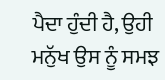ਪੈਦਾ ਹੁੰਦੀ ਹੈ, ਉਹੀ ਮਨੁੱਖ ਉਸ ਨੂੰ ਸਮਝ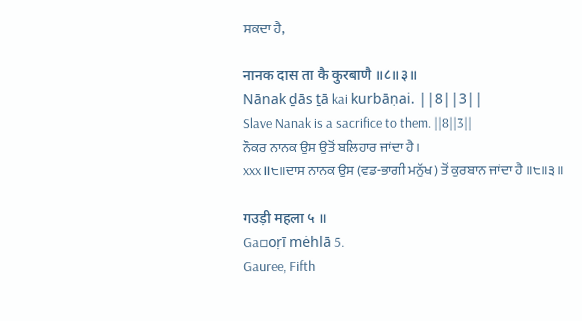ਸਕਦਾ ਹੈ,

नानक दास ता कै कुरबाणै ॥८॥३॥
Nānak ḏās ṯā kai kurbāṇai. ||8||3||
Slave Nanak is a sacrifice to them. ||8||3||
ਨੌਕਰ ਨਾਨਕ ਉਸ ਉਤੋਂ ਬਲਿਹਾਰ ਜਾਂਦਾ ਹੈ।
xxx॥੮॥ਦਾਸ ਨਾਨਕ ਉਸ (ਵਡ-ਭਾਗੀ ਮਨੁੱਖ) ਤੋਂ ਕੁਰਬਾਨ ਜਾਂਦਾ ਹੈ ॥੮॥੩॥

गउड़ी महला ५ ॥
Ga▫oṛī mėhlā 5.
Gauree, Fifth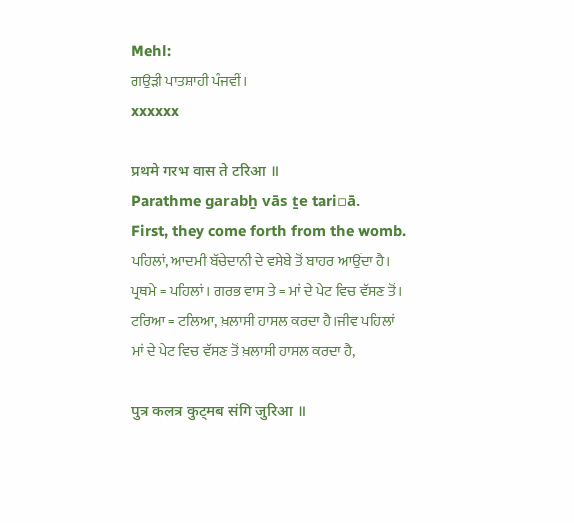Mehl:
ਗਉੜੀ ਪਾਤਸ਼ਾਹੀ ਪੰਜਵੀਂ।
xxxxxx

प्रथमे गरभ वास ते टरिआ ॥
Parathme garabẖ vās ṯe tari▫ā.
First, they come forth from the womb.
ਪਹਿਲਾਂ, ਆਦਮੀ ਬੱਚੇਦਾਨੀ ਦੇ ਵਸੇਬੇ ਤੋਂ ਬਾਹਰ ਆਉਂਦਾ ਹੈ।
ਪ੍ਰਥਮੇ = ਪਹਿਲਾਂ। ਗਰਭ ਵਾਸ ਤੇ = ਮਾਂ ਦੇ ਪੇਟ ਵਿਚ ਵੱਸਣ ਤੋਂ। ਟਰਿਆ = ਟਲਿਆ, ਖ਼ਲਾਸੀ ਹਾਸਲ ਕਰਦਾ ਹੈ।ਜੀਵ ਪਹਿਲਾਂ ਮਾਂ ਦੇ ਪੇਟ ਵਿਚ ਵੱਸਣ ਤੋਂ ਖ਼ਲਾਸੀ ਹਾਸਲ ਕਰਦਾ ਹੈ,

पुत्र कलत्र कुट्मब संगि जुरिआ ॥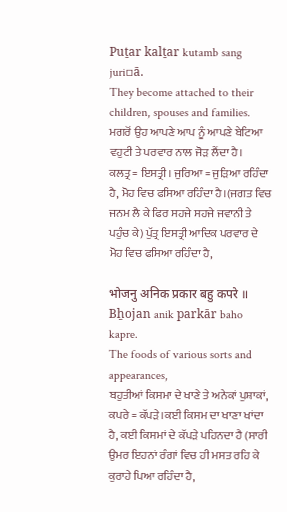Puṯar kalṯar kutamb sang juri▫ā.
They become attached to their children, spouses and families.
ਮਗਰੋਂ ਉਹ ਆਪਣੇ ਆਪ ਨੂੰ ਆਪਣੇ ਬੇਟਿਆ ਵਹੁਟੀ ਤੇ ਪਰਵਾਰ ਨਾਲ ਜੋੜ ਲੈਂਦਾ ਹੈ।
ਕਲਤ੍ਰ = ਇਸਤ੍ਰੀ। ਜੁਰਿਆ = ਜੁੜਿਆ ਰਹਿੰਦਾ ਹੈ, ਮੋਹ ਵਿਚ ਫਸਿਆ ਰਹਿੰਦਾ ਹੈ।(ਜਗਤ ਵਿਚ ਜਨਮ ਲੈ ਕੇ ਫਿਰ ਸਹਜੇ ਸਹਜੇ ਜਵਾਨੀ ਤੇ ਪਹੁੰਚ ਕੇ) ਪੁੱਤ੍ਰ ਇਸਤ੍ਰੀ ਆਦਿਕ ਪਰਵਾਰ ਦੇ ਮੋਹ ਵਿਚ ਫਸਿਆ ਰਹਿੰਦਾ ਹੈ,

भोजनु अनिक प्रकार बहु कपरे ॥
Bẖojan anik parkār baho kapre.
The foods of various sorts and appearances,
ਬਹੁਤੀਆਂ ਕਿਸਮਾ ਦੇ ਖਾਣੇ ਤੇ ਅਨੇਕਾਂ ਪੁਸ਼ਾਕਾਂ,
ਕਪਰੇ = ਕੱਪੜੇ।ਕਈ ਕਿਸਮ ਦਾ ਖਾਣਾ ਖਾਂਦਾ ਹੈ, ਕਈ ਕਿਸਮਾਂ ਦੇ ਕੱਪੜੇ ਪਹਿਨਦਾ ਹੈ (ਸਾਰੀ ਉਮਰ ਇਹਨਾਂ ਰੰਗਾਂ ਵਿਚ ਹੀ ਮਸਤ ਰਹਿ ਕੇ ਕੁਰਾਹੇ ਪਿਆ ਰਹਿੰਦਾ ਹੈ,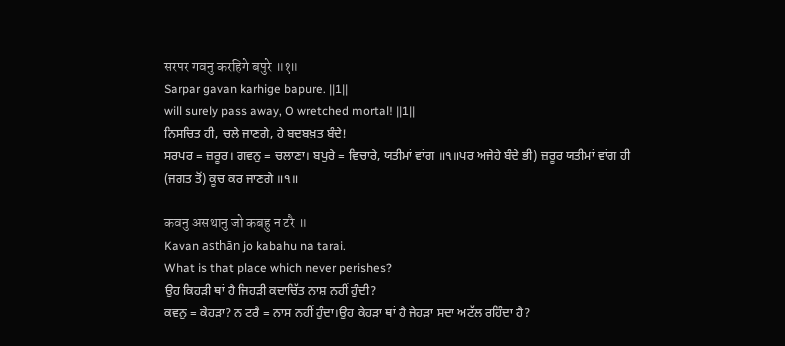सरपर गवनु करहिगे बपुरे ॥१॥
Sarpar gavan karhige bapure. ||1||
will surely pass away, O wretched mortal! ||1||
ਨਿਸਚਿਤ ਹੀ, ਚਲੇ ਜਾਣਗੇ, ਹੇ ਬਦਬਖ਼ਤ ਬੰਦੇ!
ਸਰਪਰ = ਜ਼ਰੂਰ। ਗਵਨੁ = ਚਲਾਣਾ। ਬਪੁਰੇ = ਵਿਚਾਰੇ, ਯਤੀਮਾਂ ਵਾਂਗ ॥੧॥ਪਰ ਅਜੇਹੇ ਬੰਦੇ ਭੀ) ਜ਼ਰੂਰ ਯਤੀਮਾਂ ਵਾਂਗ ਹੀ (ਜਗਤ ਤੋਂ) ਕੂਚ ਕਰ ਜਾਣਗੇ ॥੧॥

कवनु असथानु जो कबहु न टरै ॥
Kavan asthān jo kabahu na tarai.
What is that place which never perishes?
ਉਹ ਕਿਹੜੀ ਥਾਂ ਹੈ ਜਿਹੜੀ ਕਦਾਚਿੱਤ ਨਾਸ਼ ਨਹੀਂ ਹੁੰਦੀ?
ਕਵਨੁ = ਕੇਹੜਾ? ਨ ਟਰੈ = ਨਾਸ ਨਹੀਂ ਹੁੰਦਾ।ਉਹ ਕੇਹੜਾ ਥਾਂ ਹੈ ਜੇਹੜਾ ਸਦਾ ਅਟੱਲ ਰਹਿੰਦਾ ਹੈ?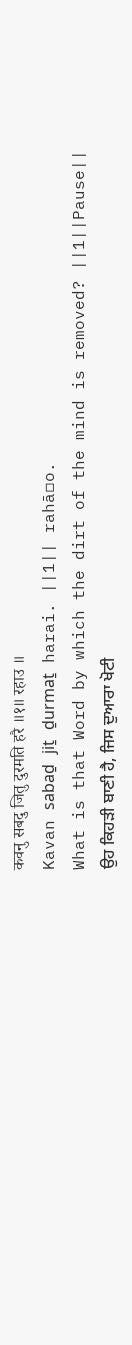कवनु सबदु जितु दुरमति हरै ॥१॥ रहाउ ॥
Kavan sabaḏ jiṯ ḏurmaṯ harai. ||1|| rahā▫o.
What is that Word by which the dirt of the mind is removed? ||1||Pause||
ਉਹ ਕਿਹੜੀ ਬਾਣੀ ਹੈ, ਜਿਸ ਦੁਆਰਾ ਖੋਟੀ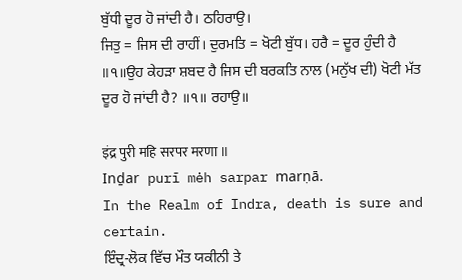ਬੁੱਧੀ ਦੂਰ ਹੋ ਜਾਂਦੀ ਹੈ। ਠਹਿਰਾਉ।
ਜਿਤੁ = ਜਿਸ ਦੀ ਰਾਹੀਂ। ਦੁਰਮਤਿ = ਖੋਟੀ ਬੁੱਧ। ਹਰੈ = ਦੂਰ ਹੁੰਦੀ ਹੈ ॥੧॥ਉਹ ਕੇਹੜਾ ਸ਼ਬਦ ਹੈ ਜਿਸ ਦੀ ਬਰਕਤਿ ਨਾਲ (ਮਨੁੱਖ ਦੀ) ਖੋਟੀ ਮੱਤ ਦੂਰ ਹੋ ਜਾਂਦੀ ਹੈ? ॥੧॥ ਰਹਾਉ॥

इंद्र पुरी महि सरपर मरणा ॥
Inḏar purī mėh sarpar marṇā.
In the Realm of Indra, death is sure and certain.
ਇੰਦ੍ਰ-ਲੋਕ ਵਿੱਚ ਮੌਤ ਯਕੀਨੀ ਤੇ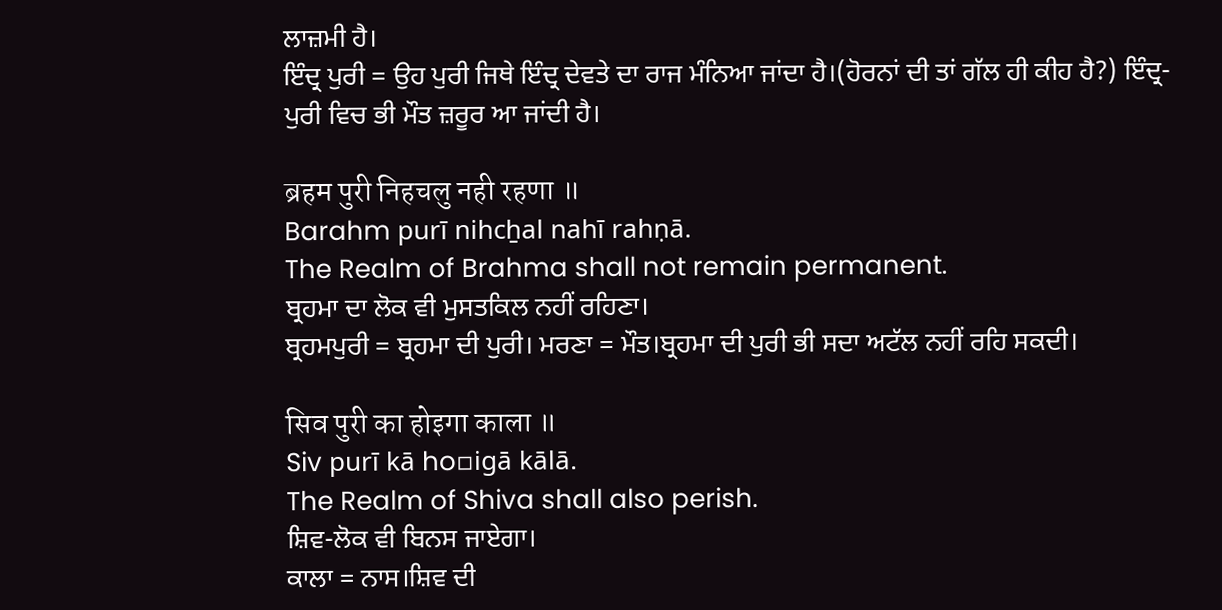ਲਾਜ਼ਮੀ ਹੈ।
ਇੰਦ੍ਰ ਪੁਰੀ = ਉਹ ਪੁਰੀ ਜਿਥੇ ਇੰਦ੍ਰ ਦੇਵਤੇ ਦਾ ਰਾਜ ਮੰਨਿਆ ਜਾਂਦਾ ਹੈ।(ਹੋਰਨਾਂ ਦੀ ਤਾਂ ਗੱਲ ਹੀ ਕੀਹ ਹੈ?) ਇੰਦ੍ਰ-ਪੁਰੀ ਵਿਚ ਭੀ ਮੌਤ ਜ਼ਰੂਰ ਆ ਜਾਂਦੀ ਹੈ।

ब्रहम पुरी निहचलु नही रहणा ॥
Barahm purī nihcẖal nahī rahṇā.
The Realm of Brahma shall not remain permanent.
ਬ੍ਰਹਮਾ ਦਾ ਲੋਕ ਵੀ ਮੁਸਤਕਿਲ ਨਹੀਂ ਰਹਿਣਾ।
ਬ੍ਰਹਮਪੁਰੀ = ਬ੍ਰਹਮਾ ਦੀ ਪੁਰੀ। ਮਰਣਾ = ਮੌਤ।ਬ੍ਰਹਮਾ ਦੀ ਪੁਰੀ ਭੀ ਸਦਾ ਅਟੱਲ ਨਹੀਂ ਰਹਿ ਸਕਦੀ।

सिव पुरी का होइगा काला ॥
Siv purī kā ho▫igā kālā.
The Realm of Shiva shall also perish.
ਸ਼ਿਵ-ਲੋਕ ਵੀ ਬਿਨਸ ਜਾਏਗਾ।
ਕਾਲਾ = ਨਾਸ।ਸ਼ਿਵ ਦੀ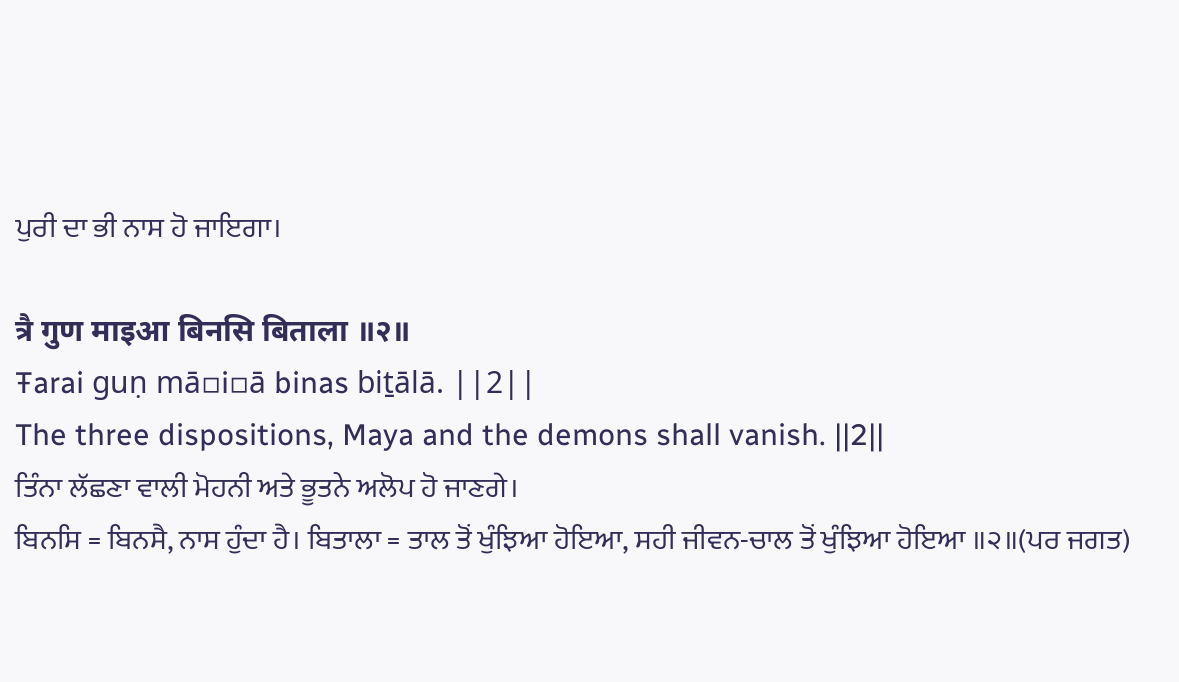ਪੁਰੀ ਦਾ ਭੀ ਨਾਸ ਹੋ ਜਾਇਗਾ।

त्रै गुण माइआ बिनसि बिताला ॥२॥
Ŧarai guṇ mā▫i▫ā binas biṯālā. ||2||
The three dispositions, Maya and the demons shall vanish. ||2||
ਤਿੰਨਾ ਲੱਛਣਾ ਵਾਲੀ ਮੋਹਨੀ ਅਤੇ ਭੂਤਨੇ ਅਲੋਪ ਹੋ ਜਾਣਗੇ।
ਬਿਨਸਿ = ਬਿਨਸੈ, ਨਾਸ ਹੁੰਦਾ ਹੈ। ਬਿਤਾਲਾ = ਤਾਲ ਤੋਂ ਖੁੰਝਿਆ ਹੋਇਆ, ਸਹੀ ਜੀਵਨ-ਚਾਲ ਤੋਂ ਖੁੰਝਿਆ ਹੋਇਆ ॥੨॥(ਪਰ ਜਗਤ)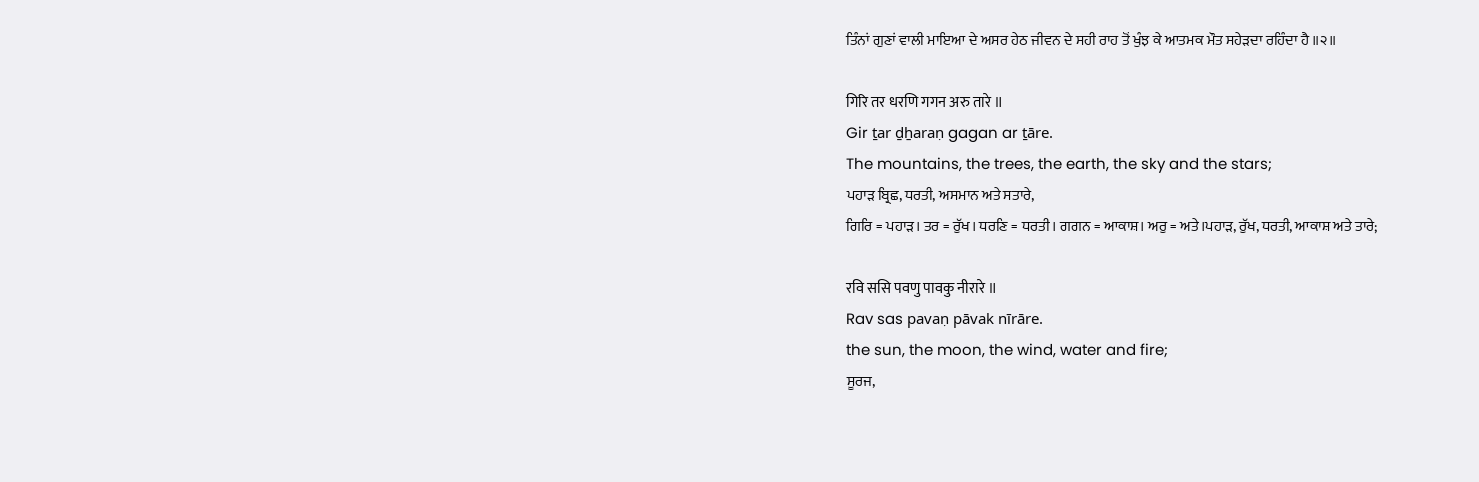ਤਿੰਨਾਂ ਗੁਣਾਂ ਵਾਲੀ ਮਾਇਆ ਦੇ ਅਸਰ ਹੇਠ ਜੀਵਨ ਦੇ ਸਹੀ ਰਾਹ ਤੋਂ ਖੁੰਝ ਕੇ ਆਤਮਕ ਮੌਤ ਸਹੇੜਦਾ ਰਹਿੰਦਾ ਹੈ ॥੨॥

गिरि तर धरणि गगन अरु तारे ॥
Gir ṯar ḏẖaraṇ gagan ar ṯāre.
The mountains, the trees, the earth, the sky and the stars;
ਪਹਾੜ ਬ੍ਰਿਛ, ਧਰਤੀ, ਅਸਮਾਨ ਅਤੇ ਸਤਾਰੇ,
ਗਿਰਿ = ਪਹਾੜ। ਤਰ = ਰੁੱਖ। ਧਰਣਿ = ਧਰਤੀ। ਗਗਨ = ਆਕਾਸ਼। ਅਰੁ = ਅਤੇ।ਪਹਾੜ, ਰੁੱਖ, ਧਰਤੀ, ਆਕਾਸ਼ ਅਤੇ ਤਾਰੇ;

रवि ससि पवणु पावकु नीरारे ॥
Rav sas pavaṇ pāvak nīrāre.
the sun, the moon, the wind, water and fire;
ਸੂਰਜ,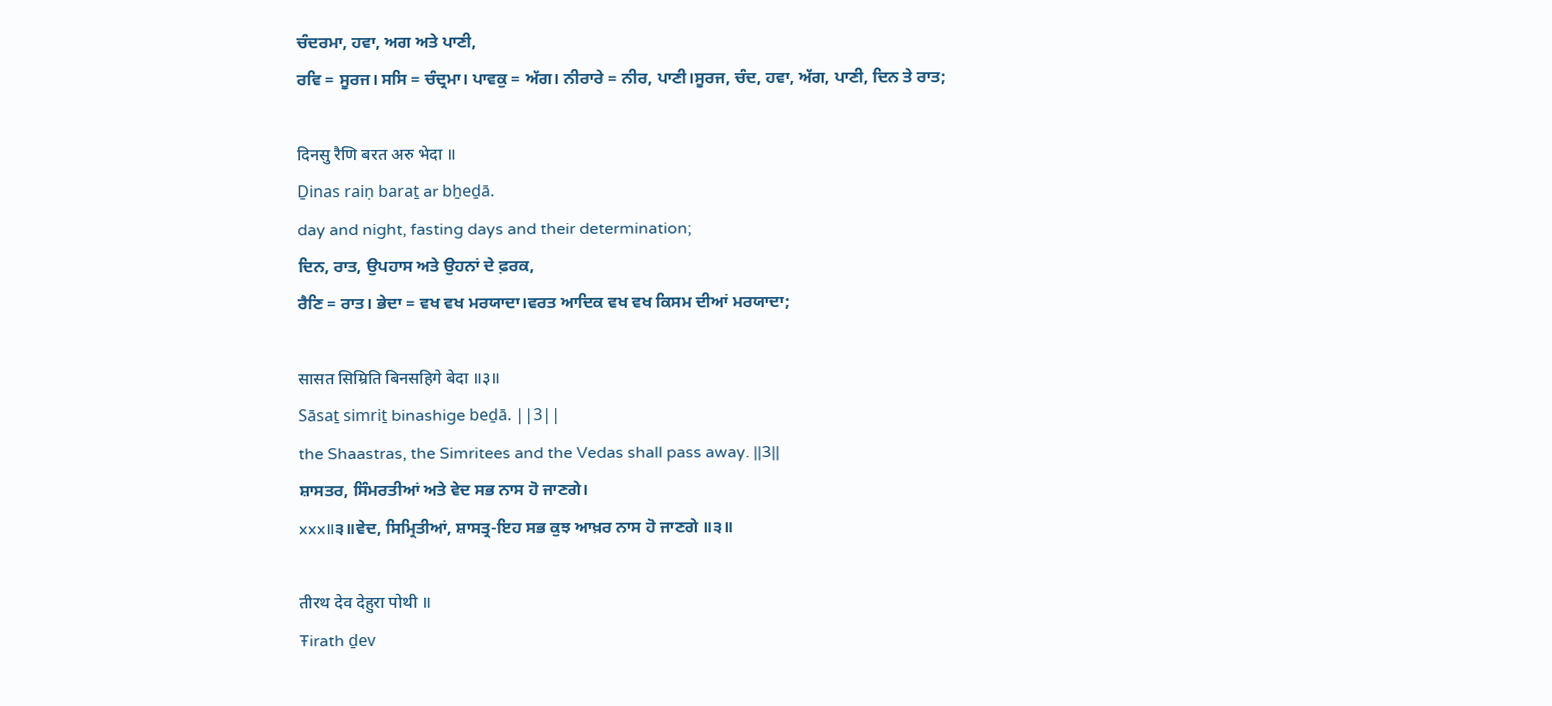ਚੰਦਰਮਾ, ਹਵਾ, ਅਗ ਅਤੇ ਪਾਣੀ,
ਰਵਿ = ਸੂਰਜ। ਸਸਿ = ਚੰਦ੍ਰਮਾ। ਪਾਵਕੁ = ਅੱਗ। ਨੀਰਾਰੇ = ਨੀਰ, ਪਾਣੀ।ਸੂਰਜ, ਚੰਦ, ਹਵਾ, ਅੱਗ, ਪਾਣੀ, ਦਿਨ ਤੇ ਰਾਤ;

दिनसु रैणि बरत अरु भेदा ॥
Ḏinas raiṇ baraṯ ar bẖeḏā.
day and night, fasting days and their determination;
ਦਿਨ, ਰਾਤ, ਉਪਹਾਸ ਅਤੇ ਉਹਨਾਂ ਦੇ ਫ਼ਰਕ,
ਰੈਣਿ = ਰਾਤ। ਭੇਦਾ = ਵਖ ਵਖ ਮਰਯਾਦਾ।ਵਰਤ ਆਦਿਕ ਵਖ ਵਖ ਕਿਸਮ ਦੀਆਂ ਮਰਯਾਦਾ;

सासत सिम्रिति बिनसहिगे बेदा ॥३॥
Sāsaṯ simriṯ binashige beḏā. ||3||
the Shaastras, the Simritees and the Vedas shall pass away. ||3||
ਸ਼ਾਸਤਰ, ਸਿੰਮਰਤੀਆਂ ਅਤੇ ਵੇਦ ਸਭ ਨਾਸ ਹੋ ਜਾਣਗੇ।
xxx॥੩॥ਵੇਦ, ਸਿਮ੍ਰਿਤੀਆਂ, ਸ਼ਾਸਤ੍ਰ-ਇਹ ਸਭ ਕੁਝ ਆਖ਼ਰ ਨਾਸ ਹੋ ਜਾਣਗੇ ॥੩॥

तीरथ देव देहुरा पोथी ॥
Ŧirath ḏev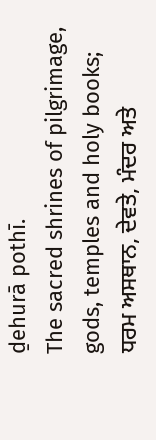ḏehurā pothī.
The sacred shrines of pilgrimage, gods, temples and holy books;
ਧਰਮ ਅਸਥਾਨ, ਦੇਵਤੇ, ਮੰਦਰ ਅਤੇ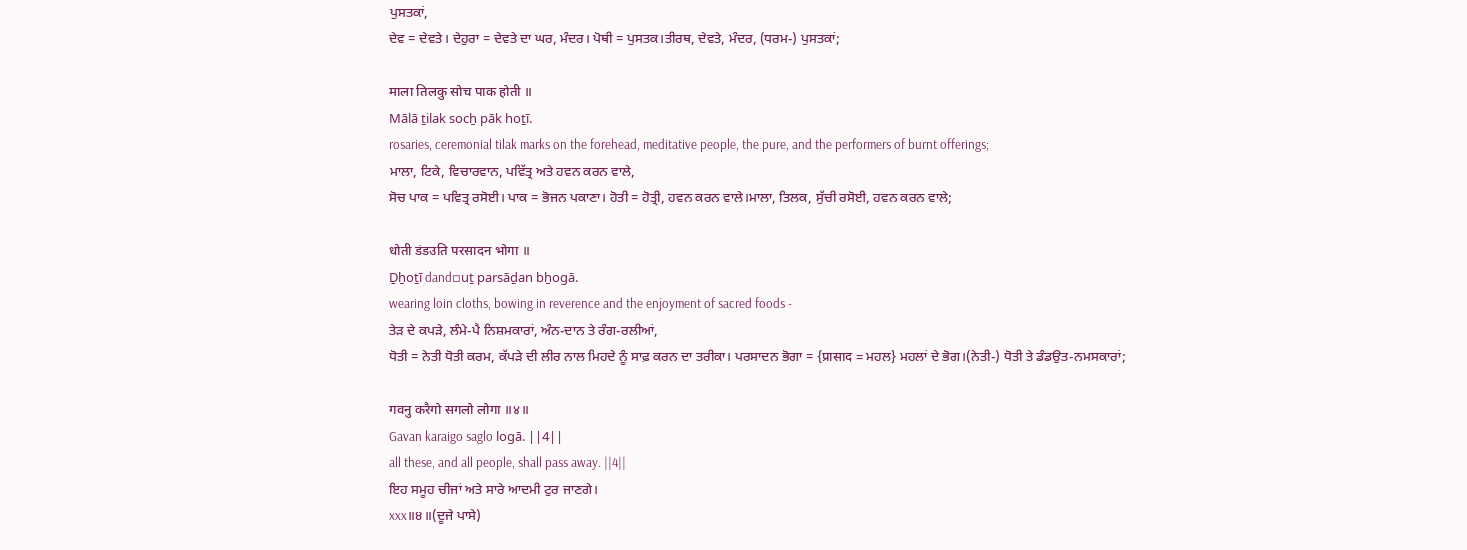ਪੁਸਤਕਾਂ,
ਦੇਵ = ਦੇਵਤੇ। ਦੇਹੁਰਾ = ਦੇਵਤੇ ਦਾ ਘਰ, ਮੰਦਰ। ਪੋਥੀ = ਪੁਸਤਕ।ਤੀਰਥ, ਦੇਵਤੇ, ਮੰਦਰ, (ਧਰਮ-) ਪੁਸਤਕਾਂ;

माला तिलकु सोच पाक होती ॥
Mālā ṯilak socẖ pāk hoṯī.
rosaries, ceremonial tilak marks on the forehead, meditative people, the pure, and the performers of burnt offerings;
ਮਾਲਾ, ਟਿਕੇ, ਵਿਚਾਰਵਾਨ, ਪਵਿੱਤ੍ਰ ਅਤੇ ਹਵਨ ਕਰਨ ਵਾਲੇ,
ਸੋਚ ਪਾਕ = ਪਵਿਤ੍ਰ ਰਸੋਈ। ਪਾਕ = ਭੋਜਨ ਪਕਾਣਾ। ਹੋਤੀ = ਹੋਤ੍ਰੀ, ਹਵਨ ਕਰਨ ਵਾਲੇ।ਮਾਲਾ, ਤਿਲਕ, ਸੁੱਚੀ ਰਸੋਈ, ਹਵਨ ਕਰਨ ਵਾਲੇ;

धोती डंडउति परसादन भोगा ॥
Ḏẖoṯī dand▫uṯ parsāḏan bẖogā.
wearing loin cloths, bowing in reverence and the enjoyment of sacred foods -
ਤੇੜ ਦੇ ਕਪੜੇ, ਲੰਮੇ-ਪੈ ਨਿਸ਼ਮਕਾਰਾਂ, ਅੰਨ-ਦਾਨ ਤੇ ਰੰਗ-ਰਲੀਆਂ,
ਧੋਤੀ = ਨੇਤੀ ਧੋਤੀ ਕਰਮ, ਕੱਪੜੇ ਦੀ ਲੀਰ ਨਾਲ ਮਿਹਦੇ ਨੂੰ ਸਾਫ਼ ਕਰਨ ਦਾ ਤਰੀਕਾ। ਪਰਸਾਦਨ ਭੋਗਾ = {प्रासाद = ਮਹਲ} ਮਹਲਾਂ ਦੇ ਭੋਗ।(ਨੇਤੀ-) ਧੋਤੀ ਤੇ ਡੰਡਉਤ-ਨਮਸਕਾਰਾਂ;

गवनु करैगो सगलो लोगा ॥४॥
Gavan karaigo saglo logā. ||4||
all these, and all people, shall pass away. ||4||
ਇਹ ਸਮੂਹ ਚੀਜਾਂ ਅਤੇ ਸਾਰੇ ਆਦਮੀ ਟੁਰ ਜਾਣਗੇ।
xxx॥੪॥(ਦੂਜੇ ਪਾਸੇ)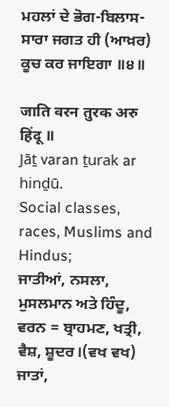ਮਹਲਾਂ ਦੇ ਭੋਗ-ਬਿਲਾਸ-ਸਾਰਾ ਜਗਤ ਹੀ (ਆਖ਼ਰ) ਕੂਚ ਕਰ ਜਾਇਗਾ ॥੪॥

जाति वरन तुरक अरु हिंदू ॥
Jāṯ varan ṯurak ar hinḏū.
Social classes, races, Muslims and Hindus;
ਜਾਤੀਆਂ, ਨਸਲਾ, ਮੁਸਲਮਾਨ ਅਤੇ ਹਿੰਦੂ,
ਵਰਨ = ਬ੍ਰਾਹਮਣ, ਖਤ੍ਰੀ, ਵੈਸ਼, ਸ਼ੂਦਰ।(ਵਖ ਵਖ) ਜਾਤਾਂ,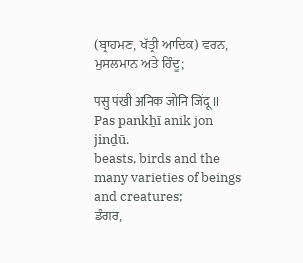(ਬ੍ਰਾਹਮਣ, ਖੱਤ੍ਰੀ ਆਦਿਕ) ਵਰਨ, ਮੁਸਲਮਾਨ ਅਤੇ ਹਿੰਦੂ;

पसु पंखी अनिक जोनि जिंदू ॥
Pas pankẖī anik jon jinḏū.
beasts, birds and the many varieties of beings and creatures;
ਡੰਗਰ,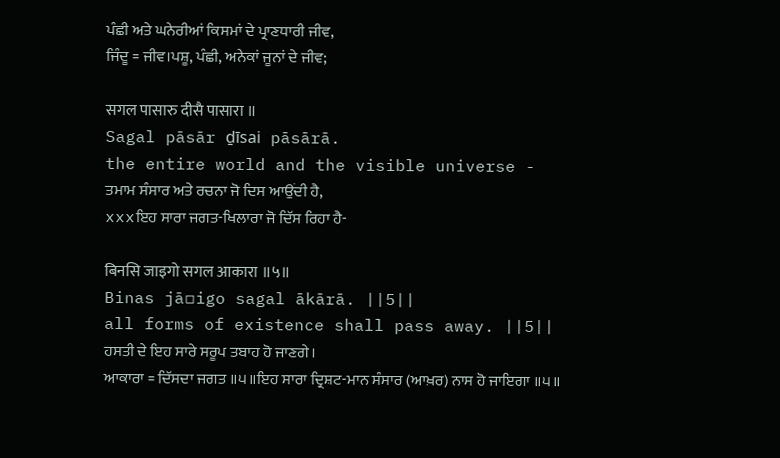ਪੰਛੀ ਅਤੇ ਘਨੇਰੀਆਂ ਕਿਸਮਾਂ ਦੇ ਪ੍ਰਾਣਧਾਰੀ ਜੀਵ,
ਜਿੰਦੂ = ਜੀਵ।ਪਸ਼ੂ, ਪੰਛੀ, ਅਨੇਕਾਂ ਜੂਨਾਂ ਦੇ ਜੀਵ;

सगल पासारु दीसै पासारा ॥
Sagal pāsār ḏīsai pāsārā.
the entire world and the visible universe -
ਤਮਾਮ ਸੰਸਾਰ ਅਤੇ ਰਚਨਾ ਜੋ ਦਿਸ ਆਉਂਦੀ ਹੈ,
xxxਇਹ ਸਾਰਾ ਜਗਤ-ਖਿਲਾਰਾ ਜੋ ਦਿੱਸ ਰਿਹਾ ਹੈ-

बिनसि जाइगो सगल आकारा ॥५॥
Binas jā▫igo sagal ākārā. ||5||
all forms of existence shall pass away. ||5||
ਹਸਤੀ ਦੇ ਇਹ ਸਾਰੇ ਸਰੂਪ ਤਬਾਹ ਹੋ ਜਾਣਗੇ।
ਆਕਾਰਾ = ਦਿੱਸਦਾ ਜਗਤ ॥੫॥ਇਹ ਸਾਰਾ ਦ੍ਰਿਸ਼ਟ-ਮਾਨ ਸੰਸਾਰ (ਆਖ਼ਰ) ਨਾਸ ਹੋ ਜਾਇਗਾ ॥੫॥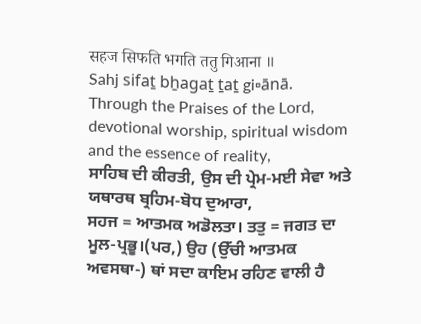सहज सिफति भगति ततु गिआना ॥
Sahj sifaṯ bẖagaṯ ṯaṯ gi▫ānā.
Through the Praises of the Lord, devotional worship, spiritual wisdom and the essence of reality,
ਸਾਹਿਬ ਦੀ ਕੀਰਤੀ, ਉਸ ਦੀ ਪ੍ਰੇਮ-ਮਈ ਸੇਵਾ ਅਤੇ ਯਥਾਰਥ ਬ੍ਰਹਿਮ-ਬੋਧ ਦੁਆਰਾ,
ਸਹਜ = ਆਤਮਕ ਅਡੋਲਤਾ। ਤਤੁ = ਜਗਤ ਦਾ ਮੂਲ-ਪ੍ਰਭੂ।(ਪਰ,) ਉਹ (ਉੱਚੀ ਆਤਮਕ ਅਵਸਥਾ-) ਥਾਂ ਸਦਾ ਕਾਇਮ ਰਹਿਣ ਵਾਲੀ ਹੈ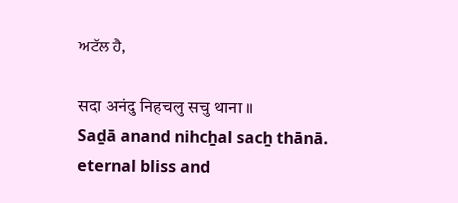ਅਟੱਲ ਹੈ,

सदा अनंदु निहचलु सचु थाना ॥
Saḏā anand nihcẖal sacẖ thānā.
eternal bliss and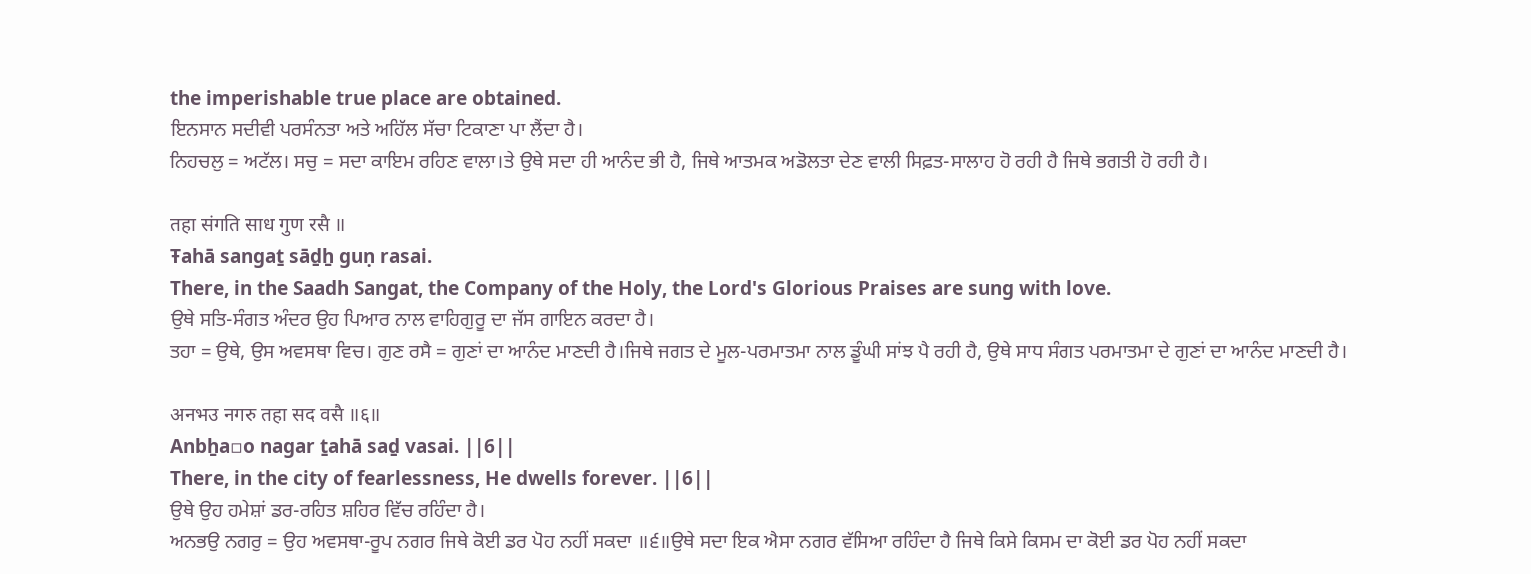the imperishable true place are obtained.
ਇਨਸਾਨ ਸਦੀਵੀ ਪਰਸੰਨਤਾ ਅਤੇ ਅਹਿੱਲ ਸੱਚਾ ਟਿਕਾਣਾ ਪਾ ਲੈਂਦਾ ਹੈ।
ਨਿਹਚਲੁ = ਅਟੱਲ। ਸਚੁ = ਸਦਾ ਕਾਇਮ ਰਹਿਣ ਵਾਲਾ।ਤੇ ਉਥੇ ਸਦਾ ਹੀ ਆਨੰਦ ਭੀ ਹੈ, ਜਿਥੇ ਆਤਮਕ ਅਡੋਲਤਾ ਦੇਣ ਵਾਲੀ ਸਿਫ਼ਤ-ਸਾਲਾਹ ਹੋ ਰਹੀ ਹੈ ਜਿਥੇ ਭਗਤੀ ਹੋ ਰਹੀ ਹੈ।

तहा संगति साध गुण रसै ॥
Ŧahā sangaṯ sāḏẖ guṇ rasai.
There, in the Saadh Sangat, the Company of the Holy, the Lord's Glorious Praises are sung with love.
ਉਥੇ ਸਤਿ-ਸੰਗਤ ਅੰਦਰ ਉਹ ਪਿਆਰ ਨਾਲ ਵਾਹਿਗੁਰੂ ਦਾ ਜੱਸ ਗਾਇਨ ਕਰਦਾ ਹੈ।
ਤਹਾ = ਉਥੇ, ਉਸ ਅਵਸਥਾ ਵਿਚ। ਗੁਣ ਰਸੈ = ਗੁਣਾਂ ਦਾ ਆਨੰਦ ਮਾਣਦੀ ਹੈ।ਜਿਥੇ ਜਗਤ ਦੇ ਮੂਲ-ਪਰਮਾਤਮਾ ਨਾਲ ਡੂੰਘੀ ਸਾਂਝ ਪੈ ਰਹੀ ਹੈ, ਉਥੇ ਸਾਧ ਸੰਗਤ ਪਰਮਾਤਮਾ ਦੇ ਗੁਣਾਂ ਦਾ ਆਨੰਦ ਮਾਣਦੀ ਹੈ।

अनभउ नगरु तहा सद वसै ॥६॥
Anbẖa▫o nagar ṯahā saḏ vasai. ||6||
There, in the city of fearlessness, He dwells forever. ||6||
ਉਥੇ ਉਹ ਹਮੇਸ਼ਾਂ ਡਰ-ਰਹਿਤ ਸ਼ਹਿਰ ਵਿੱਚ ਰਹਿੰਦਾ ਹੈ।
ਅਨਭਉ ਨਗਰੁ = ਉਹ ਅਵਸਥਾ-ਰੂਪ ਨਗਰ ਜਿਥੇ ਕੋਈ ਡਰ ਪੋਹ ਨਹੀਂ ਸਕਦਾ ॥੬॥ਉਥੇ ਸਦਾ ਇਕ ਐਸਾ ਨਗਰ ਵੱਸਿਆ ਰਹਿੰਦਾ ਹੈ ਜਿਥੇ ਕਿਸੇ ਕਿਸਮ ਦਾ ਕੋਈ ਡਰ ਪੋਹ ਨਹੀਂ ਸਕਦਾ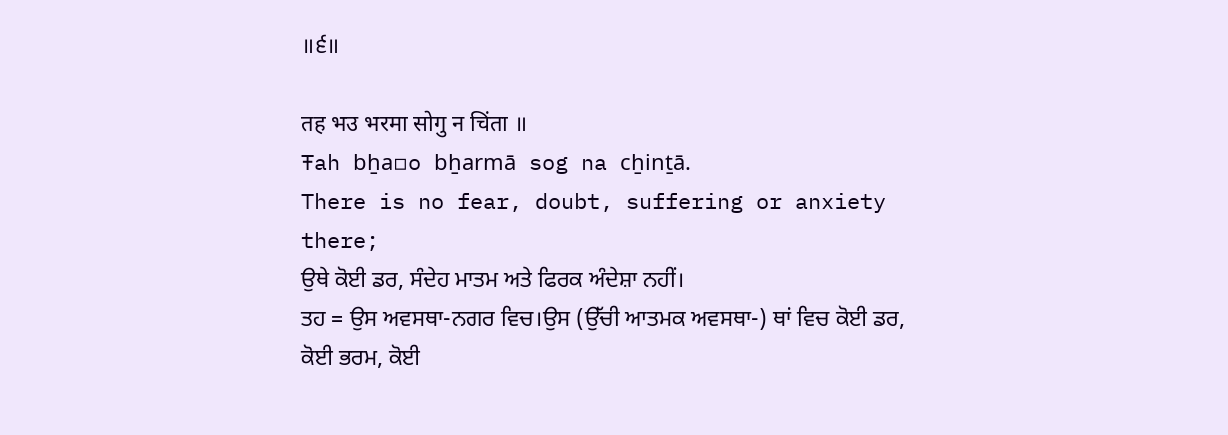॥੬॥

तह भउ भरमा सोगु न चिंता ॥
Ŧah bẖa▫o bẖarmā sog na cẖinṯā.
There is no fear, doubt, suffering or anxiety there;
ਉਥੇ ਕੋਈ ਡਰ, ਸੰਦੇਹ ਮਾਤਮ ਅਤੇ ਫਿਰਕ ਅੰਦੇਸ਼ਾ ਨਹੀਂ।
ਤਹ = ਉਸ ਅਵਸਥਾ-ਨਗਰ ਵਿਚ।ਉਸ (ਉੱਚੀ ਆਤਮਕ ਅਵਸਥਾ-) ਥਾਂ ਵਿਚ ਕੋਈ ਡਰ, ਕੋਈ ਭਰਮ, ਕੋਈ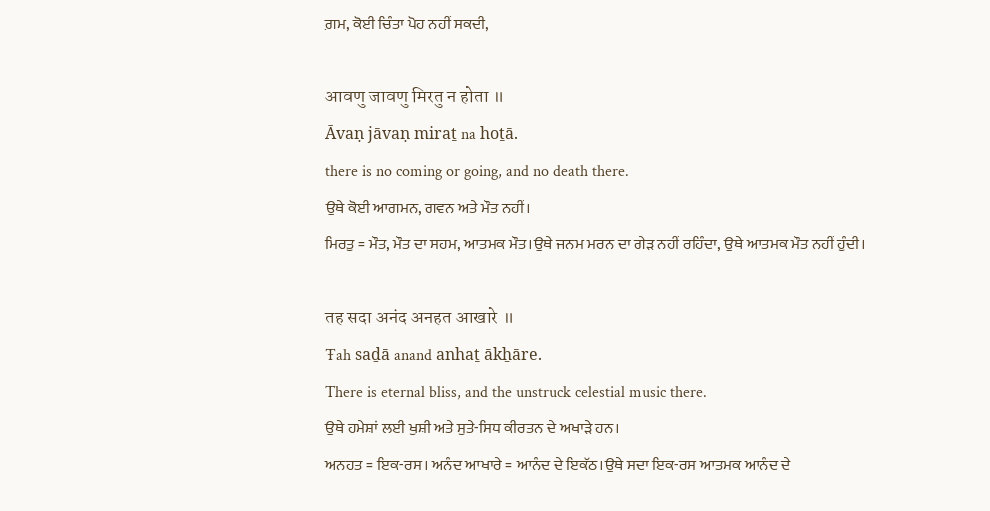ਗ਼ਮ, ਕੋਈ ਚਿੰਤਾ ਪੋਹ ਨਹੀਂ ਸਕਦੀ,

आवणु जावणु मिरतु न होता ॥
Āvaṇ jāvaṇ miraṯ na hoṯā.
there is no coming or going, and no death there.
ਉਥੇ ਕੋਈ ਆਗਮਨ, ਗਵਨ ਅਤੇ ਮੌਤ ਨਹੀਂ।
ਮਿਰਤੁ = ਮੌਤ, ਮੌਤ ਦਾ ਸਹਮ, ਆਤਮਕ ਮੌਤ।ਉਥੇ ਜਨਮ ਮਰਨ ਦਾ ਗੇੜ ਨਹੀਂ ਰਹਿੰਦਾ, ਉਥੇ ਆਤਮਕ ਮੌਤ ਨਹੀਂ ਹੁੰਦੀ।

तह सदा अनंद अनहत आखारे ॥
Ŧah saḏā anand anhaṯ ākẖāre.
There is eternal bliss, and the unstruck celestial music there.
ਉਥੇ ਹਮੇਸ਼ਾਂ ਲਈ ਖੁਸ਼ੀ ਅਤੇ ਸੁਤੇ-ਸਿਧ ਕੀਰਤਨ ਦੇ ਅਖਾੜੇ ਹਨ।
ਅਨਹਤ = ਇਕ-ਰਸ। ਅਨੰਦ ਆਖਾਰੇ = ਆਨੰਦ ਦੇ ਇਕੱਠ।ਉਥੇ ਸਦਾ ਇਕ-ਰਸ ਆਤਮਕ ਆਨੰਦ ਦੇ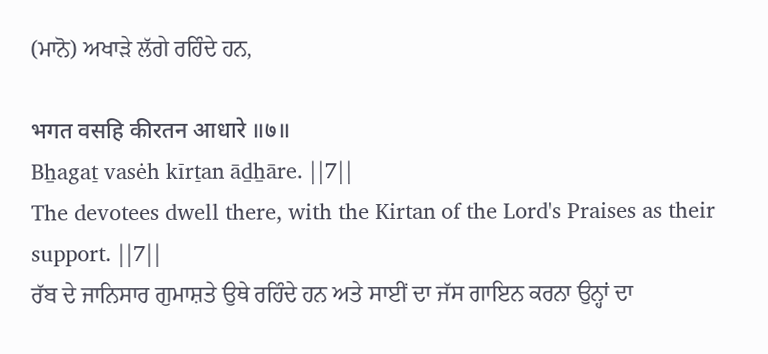(ਮਾਨੋ) ਅਖਾੜੇ ਲੱਗੇ ਰਹਿੰਦੇ ਹਨ,

भगत वसहि कीरतन आधारे ॥७॥
Bẖagaṯ vasėh kīrṯan āḏẖāre. ||7||
The devotees dwell there, with the Kirtan of the Lord's Praises as their support. ||7||
ਰੱਬ ਦੇ ਜਾਨਿਸਾਰ ਗੁਮਾਸ਼ਤੇ ਉਥੇ ਰਹਿੰਦੇ ਹਨ ਅਤੇ ਸਾਈਂ ਦਾ ਜੱਸ ਗਾਇਨ ਕਰਨਾ ਉਨ੍ਹਾਂ ਦਾ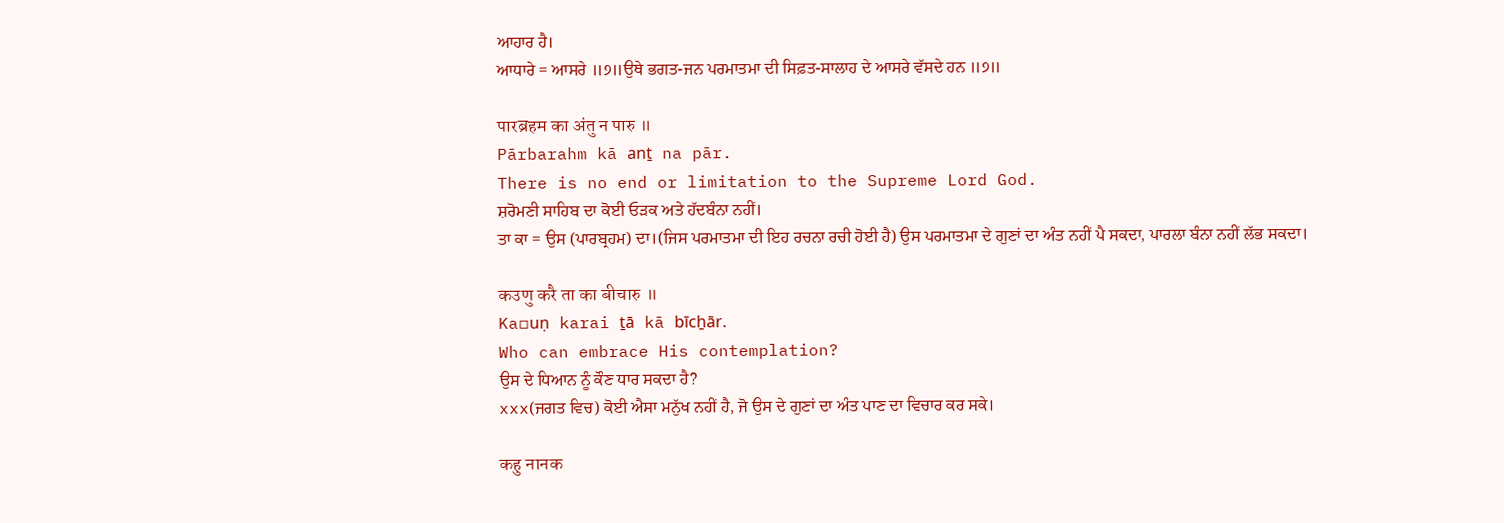ਆਹਾਰ ਹੈ।
ਆਧਾਰੇ = ਆਸਰੇ ॥੭॥ਉਥੇ ਭਗਤ-ਜਨ ਪਰਮਾਤਮਾ ਦੀ ਸਿਫ਼ਤ-ਸਾਲਾਹ ਦੇ ਆਸਰੇ ਵੱਸਦੇ ਹਨ ॥੭॥

पारब्रहम का अंतु न पारु ॥
Pārbarahm kā anṯ na pār.
There is no end or limitation to the Supreme Lord God.
ਸ਼ਰੋਮਣੀ ਸਾਹਿਬ ਦਾ ਕੋਈ ਓੜਕ ਅਤੇ ਹੱਦਬੰਨਾ ਨਹੀਂ।
ਤਾ ਕਾ = ਉਸ (ਪਾਰਬ੍ਰਹਮ) ਦਾ।(ਜਿਸ ਪਰਮਾਤਮਾ ਦੀ ਇਹ ਰਚਨਾ ਰਚੀ ਹੋਈ ਹੈ) ਉਸ ਪਰਮਾਤਮਾ ਦੇ ਗੁਣਾਂ ਦਾ ਅੰਤ ਨਹੀਂ ਪੈ ਸਕਦਾ, ਪਾਰਲਾ ਬੰਨਾ ਨਹੀਂ ਲੱਭ ਸਕਦਾ।

कउणु करै ता का बीचारु ॥
Ka▫uṇ karai ṯā kā bīcẖār.
Who can embrace His contemplation?
ਉਸ ਦੇ ਧਿਆਨ ਨੂੰ ਕੌਣ ਧਾਰ ਸਕਦਾ ਹੈ?
xxx(ਜਗਤ ਵਿਚ) ਕੋਈ ਐਸਾ ਮਨੁੱਖ ਨਹੀਂ ਹੈ, ਜੋ ਉਸ ਦੇ ਗੁਣਾਂ ਦਾ ਅੰਤ ਪਾਣ ਦਾ ਵਿਚਾਰ ਕਰ ਸਕੇ।

कहु नानक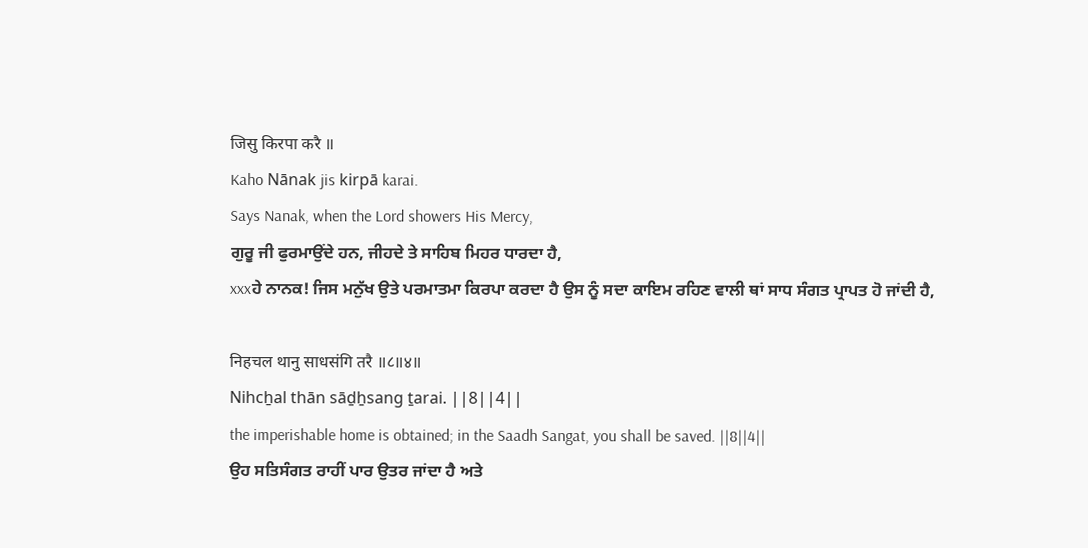जिसु किरपा करै ॥
Kaho Nānak jis kirpā karai.
Says Nanak, when the Lord showers His Mercy,
ਗੁਰੂ ਜੀ ਫੁਰਮਾਉਂਦੇ ਹਨ, ਜੀਹਦੇ ਤੇ ਸਾਹਿਬ ਮਿਹਰ ਧਾਰਦਾ ਹੈ,
xxxਹੇ ਨਾਨਕ! ਜਿਸ ਮਨੁੱਖ ਉਤੇ ਪਰਮਾਤਮਾ ਕਿਰਪਾ ਕਰਦਾ ਹੈ ਉਸ ਨੂੰ ਸਦਾ ਕਾਇਮ ਰਹਿਣ ਵਾਲੀ ਥਾਂ ਸਾਧ ਸੰਗਤ ਪ੍ਰਾਪਤ ਹੋ ਜਾਂਦੀ ਹੈ,

निहचल थानु साधसंगि तरै ॥८॥४॥
Nihcẖal thān sāḏẖsang ṯarai. ||8||4||
the imperishable home is obtained; in the Saadh Sangat, you shall be saved. ||8||4||
ਉਹ ਸਤਿਸੰਗਤ ਰਾਹੀਂ ਪਾਰ ਉਤਰ ਜਾਂਦਾ ਹੈ ਅਤੇ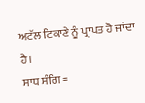ਅਟੱਲ ਟਿਕਾਣੇ ਨੂੰ ਪ੍ਰਾਪਤ ਹੋ ਜਾਂਦਾ ਹੈ।
ਸਾਧ ਸੰਗਿ =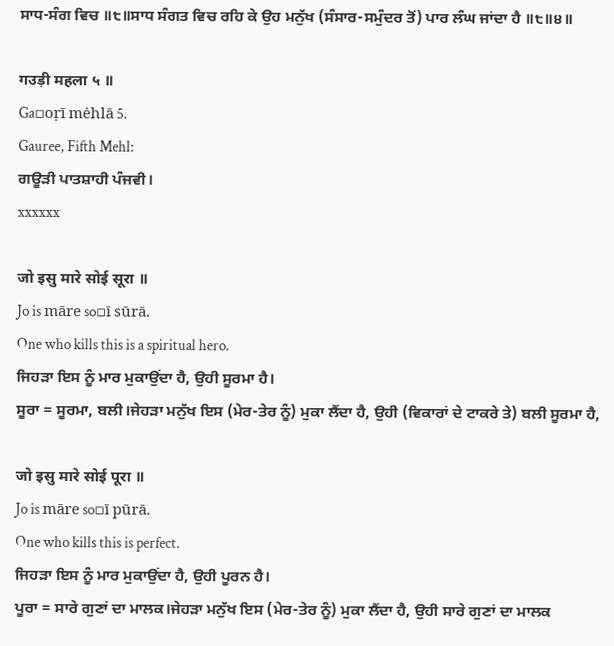ਸਾਧ-ਸੰਗ ਵਿਚ ॥੮॥ਸਾਧ ਸੰਗਤ ਵਿਚ ਰਹਿ ਕੇ ਉਹ ਮਨੁੱਖ (ਸੰਸਾਰ-ਸਮੁੰਦਰ ਤੋਂ) ਪਾਰ ਲੰਘ ਜਾਂਦਾ ਹੈ ॥੮॥੪॥

गउड़ी महला ५ ॥
Ga▫oṛī mėhlā 5.
Gauree, Fifth Mehl:
ਗਊੜੀ ਪਾਤਸ਼ਾਹੀ ਪੰਜਵੀ।
xxxxxx

जो इसु मारे सोई सूरा ॥
Jo is māre so▫ī sūrā.
One who kills this is a spiritual hero.
ਜਿਹੜਾ ਇਸ ਨੂੰ ਮਾਰ ਮੁਕਾਉਂਦਾ ਹੈ, ਉਹੀ ਸੂਰਮਾ ਹੈ।
ਸੂਰਾ = ਸੂਰਮਾ, ਬਲੀ।ਜੇਹੜਾ ਮਨੁੱਖ ਇਸ (ਮੇਰ-ਤੇਰ ਨੂੰ) ਮੁਕਾ ਲੈਂਦਾ ਹੈ, ਉਹੀ (ਵਿਕਾਰਾਂ ਦੇ ਟਾਕਰੇ ਤੇ) ਬਲੀ ਸੂਰਮਾ ਹੈ,

जो इसु मारे सोई पूरा ॥
Jo is māre so▫ī pūrā.
One who kills this is perfect.
ਜਿਹੜਾ ਇਸ ਨੂੰ ਮਾਰ ਮੁਕਾਉਂਦਾ ਹੈ, ਉਹੀ ਪੂਰਨ ਹੈ।
ਪੂਰਾ = ਸਾਰੇ ਗੁਣਾਂ ਦਾ ਮਾਲਕ।ਜੇਹੜਾ ਮਨੁੱਖ ਇਸ (ਮੇਰ-ਤੇਰ ਨੂੰ) ਮੁਕਾ ਲੈਂਦਾ ਹੈ, ਉਹੀ ਸਾਰੇ ਗੁਣਾਂ ਦਾ ਮਾਲਕ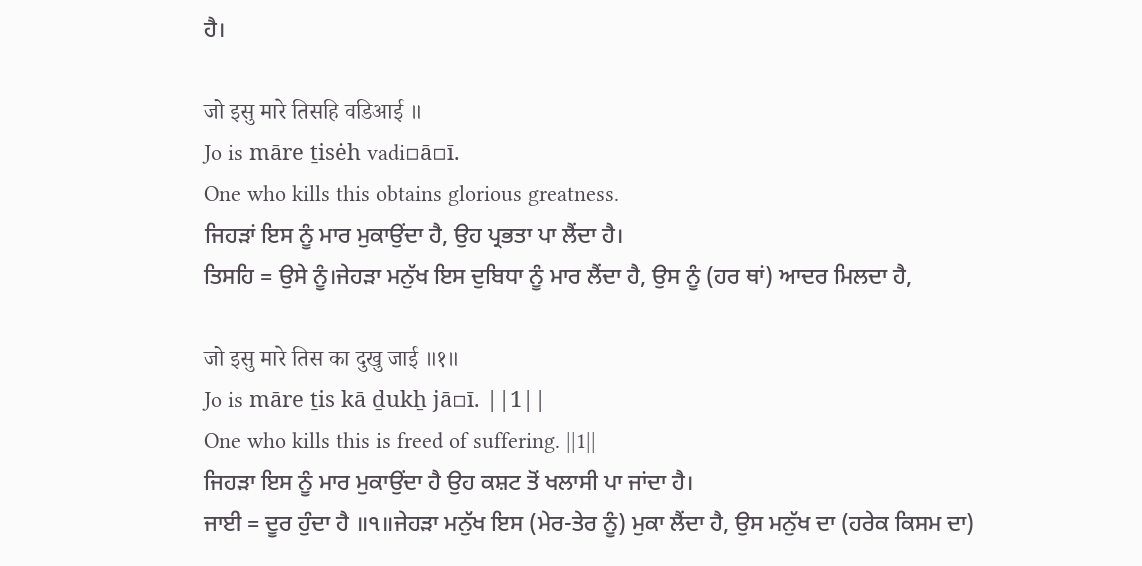ਹੈ।

जो इसु मारे तिसहि वडिआई ॥
Jo is māre ṯisėh vadi▫ā▫ī.
One who kills this obtains glorious greatness.
ਜਿਹੜਾਂ ਇਸ ਨੂੰ ਮਾਰ ਮੁਕਾਉਂਦਾ ਹੈ, ਉਹ ਪ੍ਰਭਤਾ ਪਾ ਲੈਂਦਾ ਹੈ।
ਤਿਸਹਿ = ਉਸੇ ਨੂੰ।ਜੇਹੜਾ ਮਨੁੱਖ ਇਸ ਦੁਬਿਧਾ ਨੂੰ ਮਾਰ ਲੈਂਦਾ ਹੈ, ਉਸ ਨੂੰ (ਹਰ ਥਾਂ) ਆਦਰ ਮਿਲਦਾ ਹੈ,

जो इसु मारे तिस का दुखु जाई ॥१॥
Jo is māre ṯis kā ḏukẖ jā▫ī. ||1||
One who kills this is freed of suffering. ||1||
ਜਿਹੜਾ ਇਸ ਨੂੰ ਮਾਰ ਮੁਕਾਉਂਦਾ ਹੈ ਉਹ ਕਸ਼ਟ ਤੋਂ ਖਲਾਸੀ ਪਾ ਜਾਂਦਾ ਹੈ।
ਜਾਈ = ਦੂਰ ਹੁੰਦਾ ਹੈ ॥੧॥ਜੇਹੜਾ ਮਨੁੱਖ ਇਸ (ਮੇਰ-ਤੇਰ ਨੂੰ) ਮੁਕਾ ਲੈਂਦਾ ਹੈ, ਉਸ ਮਨੁੱਖ ਦਾ (ਹਰੇਕ ਕਿਸਮ ਦਾ)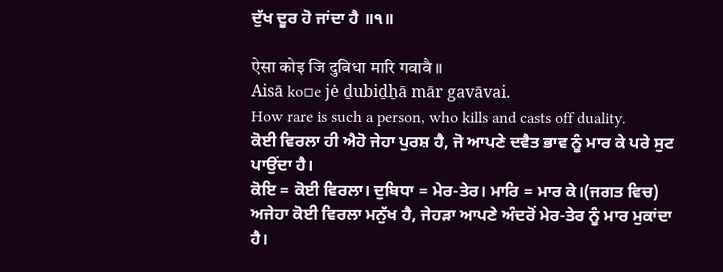ਦੁੱਖ ਦੂਰ ਹੋ ਜਾਂਦਾ ਹੈ ॥੧॥

ऐसा कोइ जि दुबिधा मारि गवावै ॥
Aisā ko▫e jė ḏubiḏẖā mār gavāvai.
How rare is such a person, who kills and casts off duality.
ਕੋਈ ਵਿਰਲਾ ਹੀ ਐਹੋ ਜੇਹਾ ਪੁਰਸ਼ ਹੈ, ਜੋ ਆਪਣੇ ਦਵੈਤ ਭਾਵ ਨੂੰ ਮਾਰ ਕੇ ਪਰੇ ਸੁਟ ਪਾਉਂਦਾ ਹੈ।
ਕੋਇ = ਕੋਈ ਵਿਰਲਾ। ਦੁਬਿਧਾ = ਮੇਰ-ਤੇਰ। ਮਾਰਿ = ਮਾਰ ਕੇ।(ਜਗਤ ਵਿਚ) ਅਜੇਹਾ ਕੋਈ ਵਿਰਲਾ ਮਨੁੱਖ ਹੈ, ਜੇਹੜਾ ਆਪਣੇ ਅੰਦਰੋਂ ਮੇਰ-ਤੇਰ ਨੂੰ ਮਾਰ ਮੁਕਾਂਦਾ ਹੈ।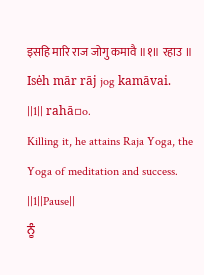इसहि मारि राज जोगु कमावै ॥१॥ रहाउ ॥
Isėh mār rāj jog kamāvai. ||1|| rahā▫o.
Killing it, he attains Raja Yoga, the Yoga of meditation and success. ||1||Pause||
ਨੂੰ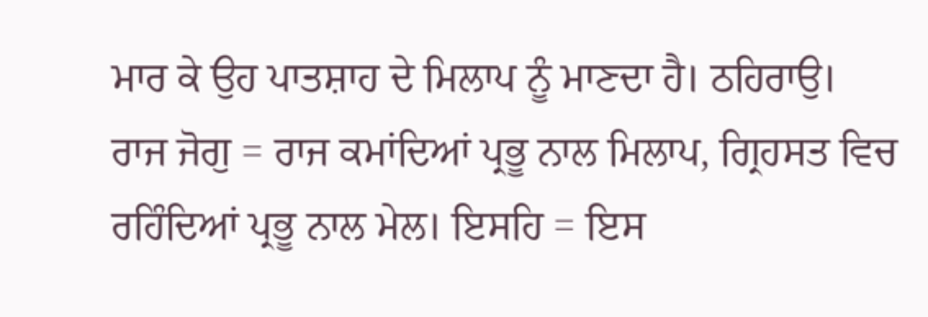ਮਾਰ ਕੇ ਉਹ ਪਾਤਸ਼ਾਹ ਦੇ ਮਿਲਾਪ ਨੂੰ ਮਾਣਦਾ ਹੈ। ਠਹਿਰਾਉ।
ਰਾਜ ਜੋਗੁ = ਰਾਜ ਕਮਾਂਦਿਆਂ ਪ੍ਰਭੂ ਨਾਲ ਮਿਲਾਪ, ਗ੍ਰਿਹਸਤ ਵਿਚ ਰਹਿੰਦਿਆਂ ਪ੍ਰਭੂ ਨਾਲ ਮੇਲ। ਇਸਹਿ = ਇਸ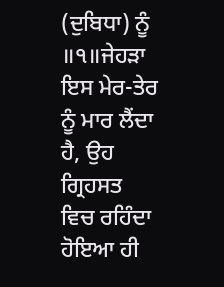(ਦੁਬਿਧਾ) ਨੂੰ ॥੧॥ਜੇਹੜਾ ਇਸ ਮੇਰ-ਤੇਰ ਨੂੰ ਮਾਰ ਲੈਂਦਾ ਹੈ, ਉਹ ਗ੍ਰਿਹਸਤ ਵਿਚ ਰਹਿੰਦਾ ਹੋਇਆ ਹੀ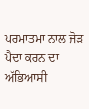ਪਰਮਾਤਮਾ ਨਾਲ ਜੋੜ ਪੈਦਾ ਕਰਨ ਦਾ ਅੱਭਿਆਸੀ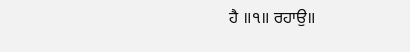ਹੈ ॥੧॥ ਰਹਾਉ॥